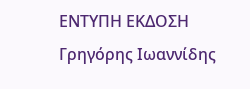ΕΝΤΥΠΗ ΕΚΔΟΣΗ Γρηγόρης Ιωαννίδης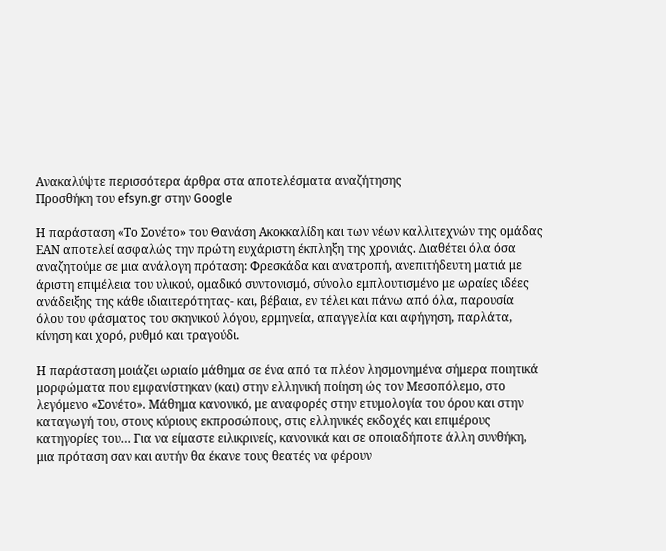Ανακαλύψτε περισσότερα άρθρα στα αποτελέσματα αναζήτησης
Προσθήκη του efsyn.gr στην Google

Η παράσταση «Το Σονέτο» του Θανάση Ακοκκαλίδη και των νέων καλλιτεχνών της ομάδας ΕΑΝ αποτελεί ασφαλώς την πρώτη ευχάριστη έκπληξη της χρονιάς. Διαθέτει όλα όσα αναζητούμε σε μια ανάλογη πρόταση: Φρεσκάδα και ανατροπή, ανεπιτήδευτη ματιά με άριστη επιμέλεια του υλικού, ομαδικό συντονισμό, σύνολο εμπλουτισμένο με ωραίες ιδέες ανάδειξης της κάθε ιδιαιτερότητας- και, βέβαια, εν τέλει και πάνω από όλα, παρουσία όλου του φάσματος του σκηνικού λόγου, ερμηνεία, απαγγελία και αφήγηση, παρλάτα, κίνηση και χορό, ρυθμό και τραγούδι.

Η παράσταση μοιάζει ωριαίο μάθημα σε ένα από τα πλέον λησμονημένα σήμερα ποιητικά μορφώματα που εμφανίστηκαν (και) στην ελληνική ποίηση ώς τον Μεσοπόλεμο, στο λεγόμενο «Σονέτο». Μάθημα κανονικό, με αναφορές στην ετυμολογία του όρου και στην καταγωγή του, στους κύριους εκπροσώπους, στις ελληνικές εκδοχές και επιμέρους κατηγορίες του… Για να είμαστε ειλικρινείς, κανονικά και σε οποιαδήποτε άλλη συνθήκη, μια πρόταση σαν και αυτήν θα έκανε τους θεατές να φέρουν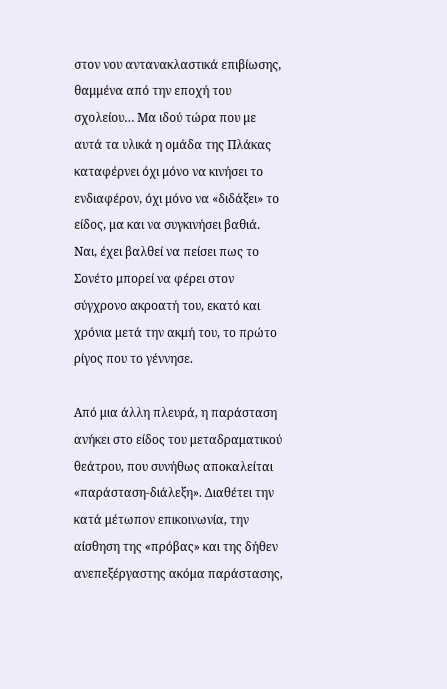στον νου αντανακλαστικά επιβίωσης, θαμμένα από την εποχή του σχολείου… Μα ιδού τώρα που με αυτά τα υλικά η ομάδα της Πλάκας καταφέρνει όχι μόνο να κινήσει το ενδιαφέρον, όχι μόνο να «διδάξει» το είδος, μα και να συγκινήσει βαθιά. Ναι, έχει βαλθεί να πείσει πως το Σονέτο μπορεί να φέρει στον σύγχρονο ακροατή του, εκατό και χρόνια μετά την ακμή του, το πρώτο ρίγος που το γέννησε.

Από μια άλλη πλευρά, η παράσταση ανήκει στο είδος του μεταδραματικού θεάτρου, που συνήθως αποκαλείται «παράσταση-διάλεξη». Διαθέτει την κατά μέτωπον επικοινωνία, την αίσθηση της «πρόβας» και της δήθεν ανεπεξέργαστης ακόμα παράστασης,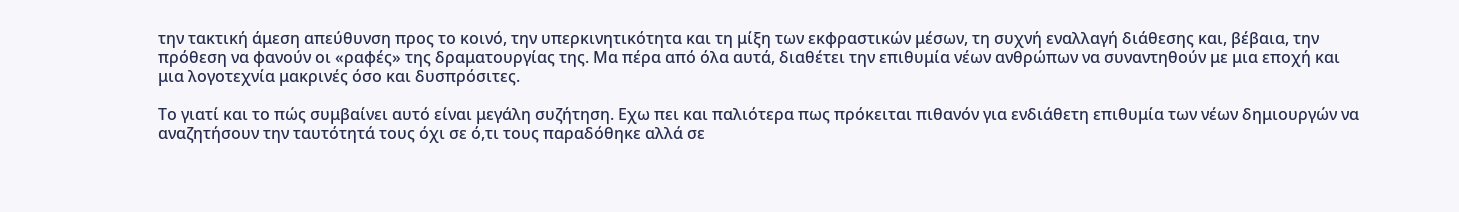την τακτική άμεση απεύθυνση προς το κοινό, την υπερκινητικότητα και τη μίξη των εκφραστικών μέσων, τη συχνή εναλλαγή διάθεσης και, βέβαια, την πρόθεση να φανούν οι «ραφές» της δραματουργίας της. Μα πέρα από όλα αυτά, διαθέτει την επιθυμία νέων ανθρώπων να συναντηθούν με μια εποχή και μια λογοτεχνία μακρινές όσο και δυσπρόσιτες.

Το γιατί και το πώς συμβαίνει αυτό είναι μεγάλη συζήτηση. Εχω πει και παλιότερα πως πρόκειται πιθανόν για ενδιάθετη επιθυμία των νέων δημιουργών να αναζητήσουν την ταυτότητά τους όχι σε ό,τι τους παραδόθηκε αλλά σε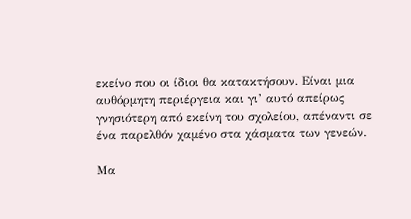εκείνο που οι ίδιοι θα κατακτήσουν. Είναι μια αυθόρμητη περιέργεια και γι’ αυτό απείρως γνησιότερη από εκείνη του σχολείου, απέναντι σε ένα παρελθόν χαμένο στα χάσματα των γενεών.

Μα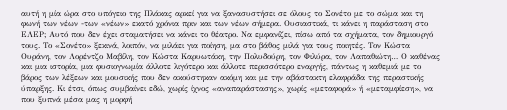αυτή η μία ώρα στο υπόγειο της Πλάκας αρκεί για να ξανασυστήσει σε όλους το Σονέτο με το σώμα και τη φωνή των νέων -των «νέων» εκατό χρόνια πριν και των νέων σήμερα. Ουσιαστικά, τι κάνει η παράσταση στο ΕΛΕΡ; Αυτό που δεν έχει σταματήσει να κάνει το θέατρο. Να εμφανίζει, πίσω από τα σχήματα, τον δημιουργό τους. Το «Σονέτο» ξεκινά, λοιπόν, να μιλάει για ποίηση, μα στο βάθος μιλά για τους ποιητές. Τον Κώστα Ουράνη, τον Λορέντζο Μαβίλη, τον Κώστα Καρυωτάκη, την Πολυδούρη, τον Φιλύρα, τον Λαπαθιώτη… Ο καθένας και μια ιστορία, μια φυσιογνωμία άλλοτε λιγότερο και άλλοτε περισσότερο εναργής, πάντως η καθεμιά με το βάρος των λέξεων και μουσικής που δεν ακούστηκαν ακόμη και με την αβάστακτη ελαφράδα της περαστικής ύπαρξης. Κι έτσι, όπως συμβαίνει εδώ, χωρίς ίχνος «αναπαράστασης», χωρίς «μεταφορά» ή «μεταμφίεση», να που ξυπνά μέσα μας η μορφή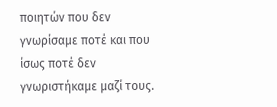ποιητών που δεν γνωρίσαμε ποτέ και που ίσως ποτέ δεν γνωριστήκαμε μαζί τους.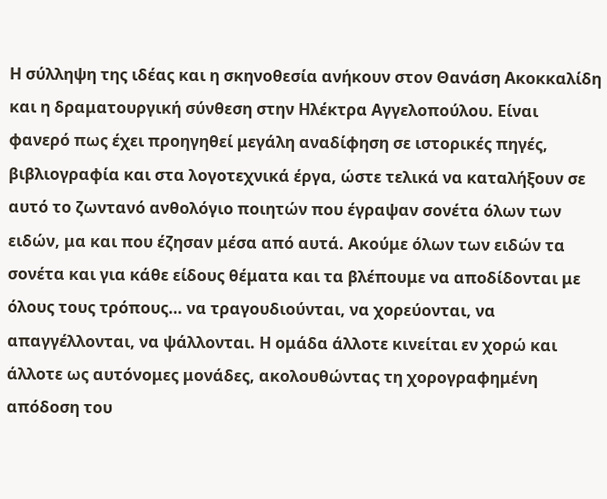Η σύλληψη της ιδέας και η σκηνοθεσία ανήκουν στον Θανάση Ακοκκαλίδη και η δραματουργική σύνθεση στην Ηλέκτρα Αγγελοπούλου. Είναι φανερό πως έχει προηγηθεί μεγάλη αναδίφηση σε ιστορικές πηγές, βιβλιογραφία και στα λογοτεχνικά έργα, ώστε τελικά να καταλήξουν σε αυτό το ζωντανό ανθολόγιο ποιητών που έγραψαν σονέτα όλων των ειδών, μα και που έζησαν μέσα από αυτά. Ακούμε όλων των ειδών τα σονέτα και για κάθε είδους θέματα και τα βλέπουμε να αποδίδονται με όλους τους τρόπους… να τραγουδιούνται, να χορεύονται, να απαγγέλλονται, να ψάλλονται. Η ομάδα άλλοτε κινείται εν χορώ και άλλοτε ως αυτόνομες μονάδες, ακολουθώντας τη χορογραφημένη απόδοση του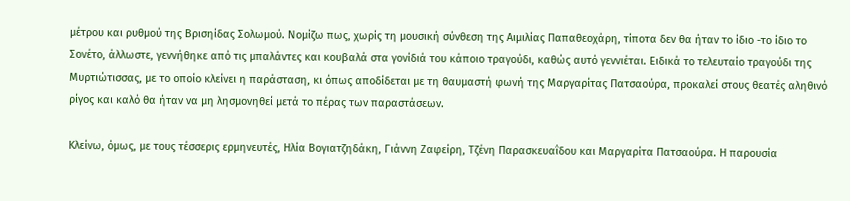μέτρου και ρυθμού της Βρισηίδας Σολωμού. Νομίζω πως, χωρίς τη μουσική σύνθεση της Αιμιλίας Παπαθεοχάρη, τίποτα δεν θα ήταν το ίδιο -το ίδιο το Σονέτο, άλλωστε, γεννήθηκε από τις μπαλάντες και κουβαλά στα γονίδιά του κάποιο τραγούδι, καθώς αυτό γεννιέται. Ειδικά το τελευταίο τραγούδι της Μυρτιώτισσας, με το οποίο κλείνει η παράσταση, κι όπως αποδίδεται με τη θαυμαστή φωνή της Μαργαρίτας Πατσαούρα, προκαλεί στους θεατές αληθινό ρίγος και καλό θα ήταν να μη λησμονηθεί μετά το πέρας των παραστάσεων.

Κλείνω, όμως, με τους τέσσερις ερμηνευτές, Ηλία Βογιατζηδάκη, Γιάννη Ζαφείρη, Τζένη Παρασκευαΐδου και Μαργαρίτα Πατσαούρα. Η παρουσία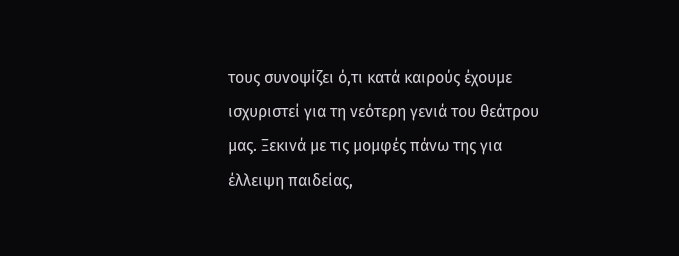τους συνοψίζει ό,τι κατά καιρούς έχουμε ισχυριστεί για τη νεότερη γενιά του θεάτρου μας. Ξεκινά με τις μομφές πάνω της για έλλειψη παιδείας,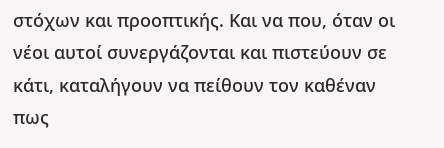στόχων και προοπτικής. Και να που, όταν οι νέοι αυτοί συνεργάζονται και πιστεύουν σε κάτι, καταλήγουν να πείθουν τον καθέναν πως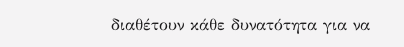διαθέτουν κάθε δυνατότητα για να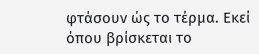φτάσουν ώς το τέρμα. Εκεί όπου βρίσκεται το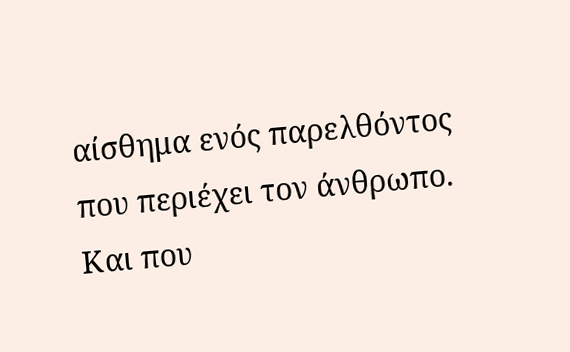αίσθημα ενός παρελθόντος που περιέχει τον άνθρωπο. Και που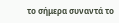το σήμερα συναντά το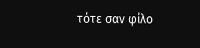τότε σαν φίλο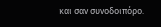και σαν συνοδοιπόρο.